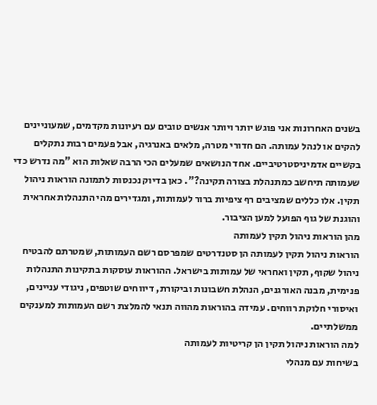בשנים האחרונות אני פוגש יותר ויותר אנשים טובים עם רעיונות מקדמים, שמעוניינים להקים או לנהל עמותה. הם חדורי מטרה, מלאים באנרגיה, אבל פעמים רבות נתקלים בקשיים אדמיניסטרטיביים. אחד הנושאים שמעלים הכי הרבה שאלות הוא "מה נדרש כדי שעמותה תיחשב כמתנהלת בצורה תקינה?". כאן בדיוק נכנסות לתמונה הוראות ניהול תקין. אלו כללים שמציבים רף ציפיות ברור לעמותות, ומגדירים מהי התנהלות אחראית והוגנת של גוף הפועל למען הציבור.
מהן הוראות ניהול תקין לעמותה
הוראות ניהול תקין לעמותה הן סטנדרטים שמפרסם רשם העמותות, שמטרתם להבטיח ניהול שקוף, תקין ואחראי של עמותות בישראל. ההוראות עוסקות בתקינות התנהלות פנימית, מבנה האורגנים, הנהלת חשבונות וביקורת, דיווחים שוטפים, ניגודי עניינים, ואיסורי חלוקת רווחים. עמידה בהוראות מהווה תנאי להמלצת רשם העמותות למענקים ממשלתיים.
למה הוראות ניהול תקין הן קריטיות לעמותה
בשיחות עם מנהלי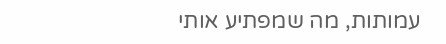עמותות, מה שמפתיע אותי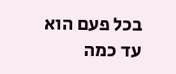בכל פעם הוא עד כמה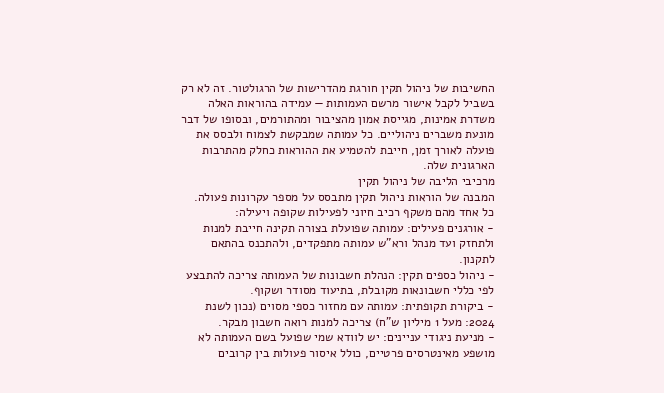החשיבות של ניהול תקין חורגת מהדרישות של הרגולטור. זה לא רק בשביל לקבל אישור מרשם העמותות — עמידה בהוראות האלה משדרת אמינות, מגייסת אמון מהציבור ומהתורמים, ובסופו של דבר מונעת משברים ניהוליים. כל עמותה שמבקשת לצמוח ולבסס את פועלה לאורך זמן, חייבת להטמיע את ההוראות כחלק מהתרבות הארגונית שלה.
מרכיבי הליבה של ניהול תקין
המבנה של הוראות ניהול תקין מתבסס על מספר עקרונות פעולה. כל אחד מהם משקף רכיב חיוני לפעילות שקופה ויעילה:
- אורגנים פעילים: עמותה שפועלת בצורה תקינה חייבת למנות ולתחזק ועד מנהל ורא"ש עמותה מתפקדים, ולהתכנס בהתאם לתקנון.
- ניהול כספים תקין: הנהלת חשבונות של העמותה צריכה להתבצע לפי כללי חשבונאות מקובלת, בתיעוד מסודר ושקוף.
- ביקורת תקופתית: עמותה עם מחזור כספי מסוים (נכון לשנת 2024: מעל 1 מיליון ש"ח) צריכה למנות רואה חשבון מבקר.
- מניעת ניגודי עניינים: יש לוודא שמי שפועל בשם העמותה לא מושפע מאינטרסים פרטיים, כולל איסור פעולות בין קרובים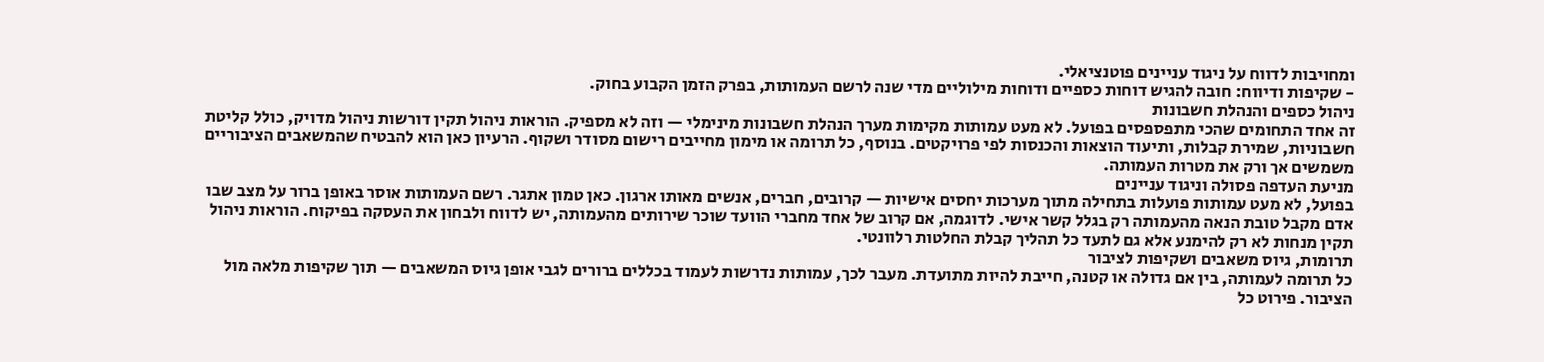ומחויבות לדווח על ניגוד עניינים פוטנציאלי.
- שקיפות ודיווח: חובה להגיש דוחות כספיים ודוחות מילוליים מדי שנה לרשם העמותות, בפרק הזמן הקבוע בחוק.
ניהול כספים והנהלת חשבונות
זה אחד התחומים שהכי מתפספסים בפועל. לא מעט עמותות מקימות מערך הנהלת חשבונות מינימלי — וזה לא מספיק. הוראות ניהול תקין דורשות ניהול מדויק, כולל קליטת חשבוניות, שמירת קבלות, ותיעוד הוצאות והכנסות לפי פרויקטים. בנוסף, כל תרומה או מימון מחייבים רישום מסודר ושקוף. הרעיון כאן הוא להבטיח שהמשאבים הציבוריים משמשים אך ורק את מטרות העמותה.
מניעת העדפה פסולה וניגוד עניינים
בפועל, לא מעט עמותות פועלות בתחילה מתוך מערכות יחסים אישיות — קרובים, חברים, אנשים מאותו ארגון. כאן טמון אתגר. רשם העמותות אוסר באופן ברור על מצב שבו אדם מקבל טובת הנאה מהעמותה רק בגלל קשר אישי. לדוגמה, אם קרוב של אחד מחברי הוועד שוכר שירותים מהעמותה, יש לדווח ולבחון את העסקה בפיקוח. הוראות ניהול תקין מנחות לא רק להימנע אלא גם לתעד כל תהליך קבלת החלטות רלוונטי.
תרומות, גיוס משאבים ושקיפות לציבור
כל תרומה לעמותה, בין אם גדולה או קטנה, חייבת להיות מתועדת. מעבר לכך, עמותות נדרשות לעמוד בכללים ברורים לגבי אופן גיוס המשאבים — תוך שקיפות מלאה מול הציבור. פירוט כל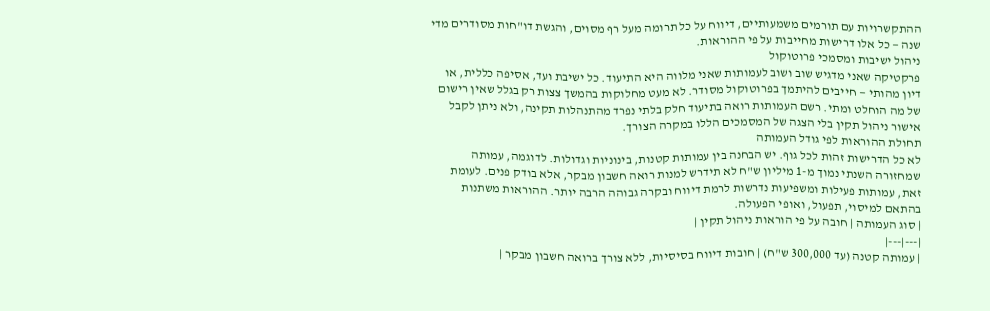ההתקשרויות עם תורמים משמעותיים, דיווח על כל תרומה מעל רף מסוים, והגשת דו"חות מסודרים מדי שנה — כל אלו דרישות מחייבות על פי ההוראות.
ניהול ישיבות ומסמכי פרוטוקול
פרקטיקה שאני מדגיש שוב ושוב לעמותות שאני מלווה היא התיעוד. כל ישיבת ועד, אסיפה כללית, או דיון מהותי — חייבים להיתמך בפרוטוקול מסודר. לא מעט מחלוקות בהמשך צצות רק בגלל שאין רישום של מה הוחלט ומתי. רשם העמותות רואה בתיעוד חלק בלתי נפרד מהתנהלות תקינה, ולא ניתן לקבל אישור ניהול תקין בלי הצגה של המסמכים הללו במקרה הצורך.
תחולת ההוראות לפי גודל העמותה
לא כל הדרישות זהות לכל גוף. יש הבחנה בין עמותות קטנות, בינוניות וגדולות. לדוגמה, עמותה שמחזורה השנתי נמוך מ-1 מיליון ש"ח לא תידרש למנות רואה חשבון מבקר, אלא בודק פנים. לעומת זאת, עמותות פעילות ומשפיעות נדרשות לרמת דיווח ובקרה גבוהה הרבה יותר. ההוראות משתנות בהתאם למיסוי, תפעול, ואופי הפעולה.
| סוג העמותה | חובה על פי הוראות ניהול תקין |
|---|---|
| עמותה קטנה (עד 300,000 ש"ח) | חובות דיווח בסיסיות, ללא צורך ברואה חשבון מבקר |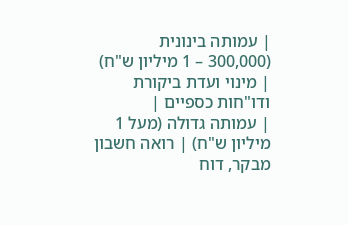| עמותה בינונית (300,000 – 1 מיליון ש"ח) | מינוי ועדת ביקורת ודו"חות כספיים |
| עמותה גדולה (מעל 1 מיליון ש"ח) | רואה חשבון מבקר, דוח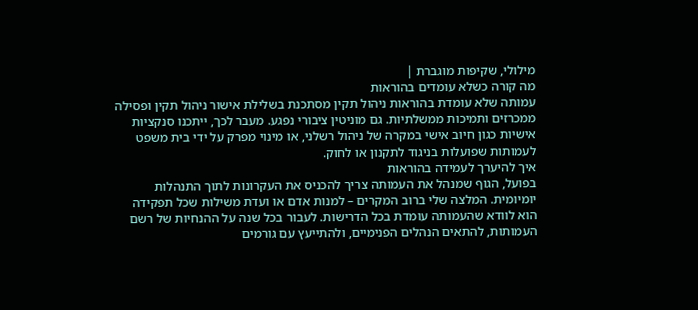מילולי, שקיפות מוגברת |
מה קורה כשלא עומדים בהוראות
עמותה שלא עומדת בהוראות ניהול תקין מסתכנת בשלילת אישור ניהול תקין ופסילה ממכרזים ותמיכות ממשלתיות. גם מוניטין ציבורי נפגע. מעבר לכך, ייתכנו סנקציות אישיות כגון חיוב אישי במקרה של ניהול רשלני, או מינוי מפרק על ידי בית משפט לעמותות שפועלות בניגוד לתקנון או לחוק.
איך להיערך לעמידה בהוראות
בפועל, הגוף שמנהל את העמותה צריך להכניס את העקרונות לתוך התנהלות יומיומית. המלצה שלי ברוב המקרים – למנות אדם או ועדת משילות שכל תפקידה הוא לוודא שהעמותה עומדת בכל הדרישות. לעבור בכל שנה על ההנחיות של רשם העמותות, להתאים הנהלים הפנימיים, ולהתייעץ עם גורמים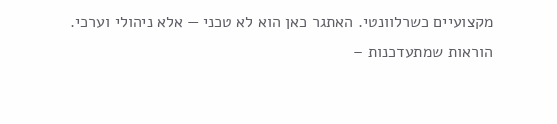מקצועיים כשרלוונטי. האתגר כאן הוא לא טכני — אלא ניהולי וערכי.
הוראות שמתעדכנות –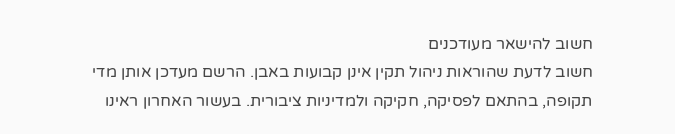חשוב להישאר מעודכנים
חשוב לדעת שהוראות ניהול תקין אינן קבועות באבן. הרשם מעדכן אותן מדי תקופה, בהתאם לפסיקה, חקיקה ולמדיניות ציבורית. בעשור האחרון ראינו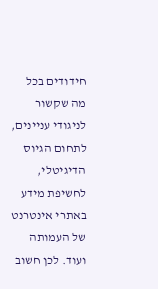חידודים בכל מה שקשור לניגודי עניינים, לתחום הגיוס הדיגיטלי, לחשיפת מידע באתרי אינטרנט של העמותה ועוד. לכן חשוב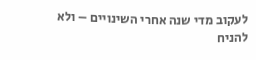לעקוב מדי שנה אחרי השינויים – ולא להניח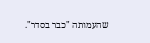שהעמותה "כבר בסדר".